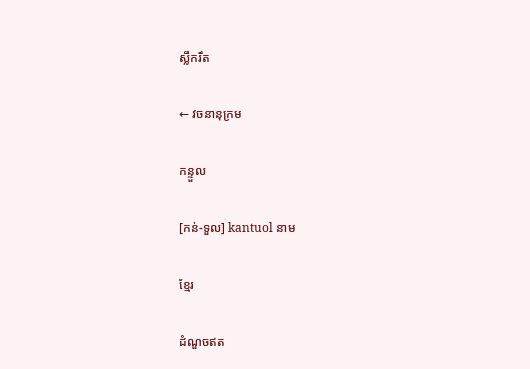ស្លឹករឹត

← វចនានុក្រម

កន្ទួល

[កន់-ទួល] kantuol នាម

ខ្មែរ

ដំណួចឥត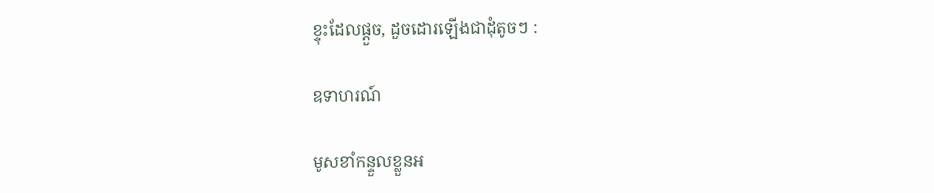ខ្ទុះដែលផ្ដួច, ដួចដោរឡើងជាដុំតូចៗ :

ឧទាហរណ៍

មូសខាំកន្ទួលខ្លួនអ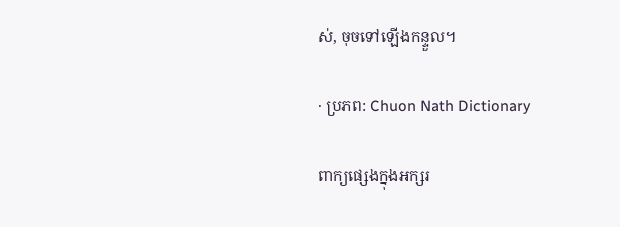ស់, ចុចទៅឡើងកន្ទួល។

· ប្រភព: Chuon Nath Dictionary

ពាក្យផ្សេងក្នុងអក្សរ